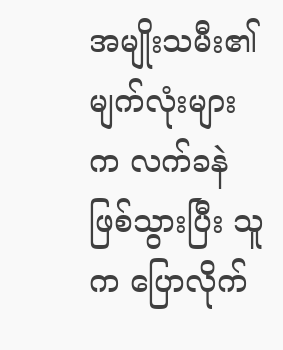အမျိုးသမီး၏ မျက်လုံးများက လက်ခနဲ ဖြစ်သွားပြီး သူက ပြောလိုက်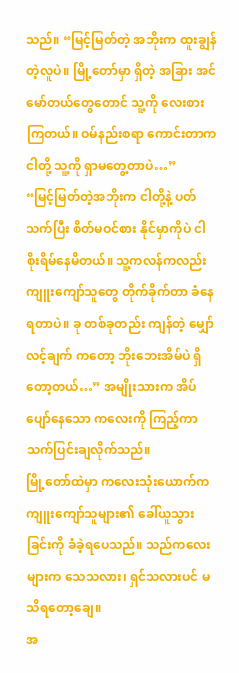သည်။ “မြင့်မြတ်တဲ့ အဘိုးက ထူးချွန်တဲ့လူပဲ။ မြို့တော်မှာ ရှိတဲ့ အခြား အင်မော်တယ်တွေတောင် သူ့ကို လေးစားကြတယ်။ ဝမ်နည်းစရာ ကောင်းတာက ငါတို့ သူ့ကို ရှာမတွေ့တာပဲ…”
“မြင့်မြတ်တဲ့အဘိုးက ငါတို့နဲ့ ပတ်သက်ပြီး စိတ်မဝင်စား နိုင်မှာကိုပဲ ငါ စိုးရိမ်နေမိတယ်။ သူ့ကလန်ကလည်း ကျူးကျော်သူတွေ တိုက်ခိုက်တာ ခံနေရတာပဲ။ ခု တစ်ခုတည်း ကျန်တဲ့ မျှော်လင့်ချက် ကတော့ ဘိုးဘေးအိမ်ပဲ ရှိတော့တယ်…” အမျိုးသားက အိပ်ပျော်နေသော ကလေးကို ကြည့်ကာ သက်ပြင်းချလိုက်သည်။
မြို့တော်ထဲမှာ ကလေးသုံးယောက်က ကျူးကျော်သူများ၏ ခေါ်ယူသွားခြင်းကို ခံခဲ့ရပေသည်။ သည်ကလေးများက သေသလား၊ ရှင်သလားပင် မသိရတော့ချေ။
အ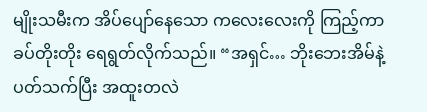မျိုးသမီးက အိပ်ပျော်နေသော ကလေးလေးကို ကြည့်ကာ ခပ်တိုးတိုး ရေရွတ်လိုက်သည်။ “အရှင်… ဘိုးဘေးအိမ်နဲ့ ပတ်သက်ပြီး အထူးတလဲ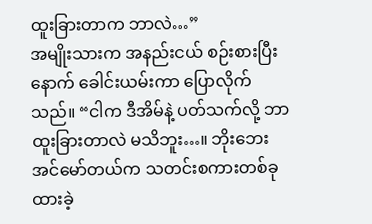ထူးခြားတာက ဘာလဲ…”
အမျိုးသားက အနည်းငယ် စဉ်းစားပြီးနောက် ခေါင်းယမ်းကာ ပြောလိုက်သည်။ “ငါက ဒီအိမ်နဲ့ ပတ်သက်လို့ ဘာထူးခြားတာလဲ မသိဘူး…။ ဘိုးဘေး အင်မော်တယ်က သတင်းစကားတစ်ခု ထားခဲ့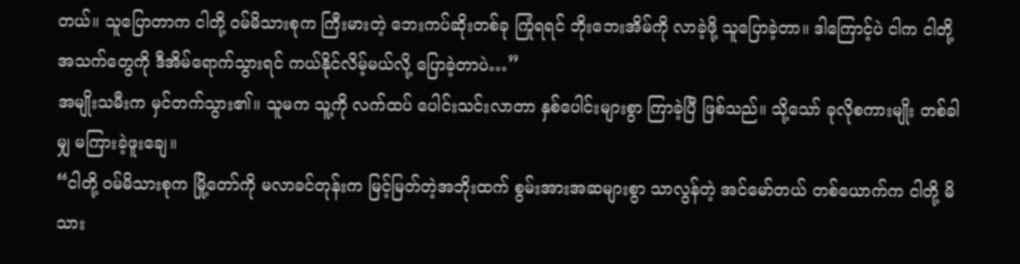တယ်။ သူပြောတာက ငါတို့ ဝမ်မိသားစုက ကြီးမားတဲ့ ဘေးကပ်ဆိုးတစ်ခု ကြုံရရင် ဘိုးဘေးအိမ်ကို လာခဲ့ဖို့ သူပြောခဲ့တာ။ ဒါကြောင့်ပဲ ငါက ငါတို့အသက်တွေကို ဒီအိမ်ရောက်သွားရင် ကယ်နိုင်လိမ့်မယ်လို့ ပြောခဲ့တာပဲ…”
အမျိုးသမီးက မှင်တက်သွား၏။ သူမက သူ့ကို လက်ထပ် ပေါင်းသင်းလာတာ နှစ်ပေါင်းများစွာ ကြာခဲ့ပြီ ဖြစ်သည်။ သို့သော် ခုလိုစကားမျိုး တစ်ခါမျှ မကြားခဲ့ဖူးချေ။
“ငါတို့ ဝမ်မိသားစုက မြို့တော်ကို မလာခင်တုန်းက မြင့်မြတ်တဲ့အဘိုးထက် စွမ်းအားအဆများစွာ သာလွန်တဲ့ အင်မော်တယ် တစ်ယောက်က ငါတို့ မိသား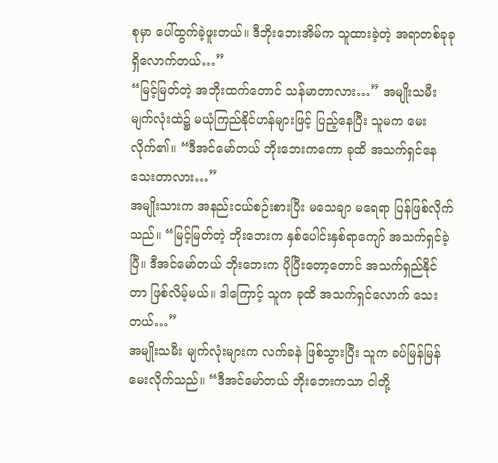စုမှာ ပေါ်ထွက်ခဲ့ဖူးတယ်။ ဒီဘိုးဘေးအိမ်က သူထားခဲ့တဲ့ အရာတစ်ခုခု ရှိလောက်တယ်…”
“မြင့်မြတ်တဲ့ အဘိုးထက်တောင် သန်မာတာလား…” အမျိုးသမီး မျက်လုံးထဲ၌ မယုံကြည်နိုင်ဟန်များဖြင့် ပြည့်နေပြီး သူမက မေးလိုက်၏။ “ဒီအင်မော်တယ် ဘိုးဘေးကကော ခုထိ အသက်ရှင်နေ သေးတာလား…”
အမျိုးသားက အနည်းငယ်စဉ်းစားပြီး မသေချာ မရေရာ ပြန်ဖြစ်လိုက်သည်။ “မြင့်မြတ်တဲ့ ဘိုးဘေးက နှစ်ပေါင်းနှစ်ရာကျော် အသက်ရှင်ခဲ့ပြီ။ ဒီအင်မော်တယ် ဘိုးဘေးက ပိုပြီးတော့တောင် အသက်ရှည်နိုင်တာ ဖြစ်လိမ့်မယ်။ ဒါကြောင့် သူက ခုထိ အသက်ရှင်လောက် သေးတယ်…”
အမျိုးသမီး မျက်လုံးများက လက်ခနဲ ဖြစ်သွားပြီး သူက ခပ်မြန်မြန် မေးလိုက်သည်။ “ဒီအင်မော်တယ် ဘိုးဘေးကသာ ငါတို့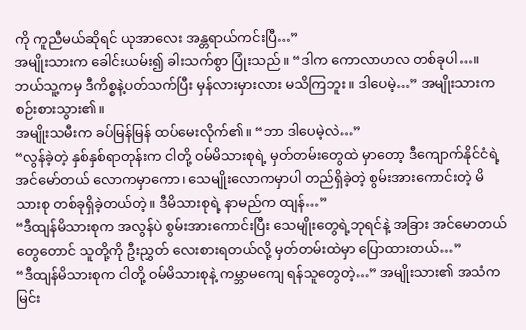ကို ကူညီမယ်ဆိုရင် ယုအာလေး အန္တရာယ်ကင်းပြီ…”
အမျိုးသားက ခေါင်းယမ်း၍ ခါးသက်စွာ ပြုံးသည်။ “ဒါက ကောလာဟလ တစ်ခုပါ…။ ဘယ်သူ့ကမှ ဒီကိစ္စနဲ့ပတ်သက်ပြီး မှန်လားမှားလား မသိကြဘူး။ ဒါပေမဲ့…” အမျိုးသားက စဉ်းစားသွား၏။
အမျိုးသမီးက ခပ်မြန်မြန် ထပ်မေးလိုက်၏။ “ဘာ ဒါပေမဲ့လဲ…”
“လွန်ခဲ့တဲ့ နှစ်နှစ်ရာတုန်းက ငါတို့ ဝမ်မိသားစုရဲ့ မှတ်တမ်းတွေထဲ မှာတော့ ဒီကျောက်နိုင်ငံရဲ့ အင်မော်တယ် လောကမှာကော၊ သေမျိုးလောကမှာပါ တည်ရှိခဲ့တဲ့ စွမ်းအားကောင်းတဲ့ မိသားစု တစ်ခုရှိခဲ့တယ်တဲ့။ ဒီမိသားစုရဲ့ နာမည်က ထျန်…”
“ဒီထျန်မိသားစုက အလွန်ပဲ စွမ်းအားကောင်းပြီး သေမျိုးတွေရဲ့ဘုရင်နဲ့ အခြား အင်မောတယ်တွေတောင် သူတို့ကို ဦးညွှတ် လေးစားရတယ်လို့ မှတ်တမ်းထဲမှာ ပြောထားတယ်…”
“ဒီထျန်မိသားစုက ငါတို့ ဝမ်မိသားစုနဲ့ ကမ္ဘာမကျေ ရန်သူတွေတဲ့…” အမျိုးသား၏ အသံက မြင်း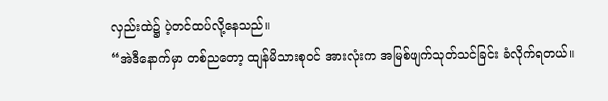လှည်းထဲ၌ ပဲ့တင်ထပ်လို့နေသည်။
“အဲဒီနောက်မှာ တစ်ညတော့ ထျန်မိသားစုဝင် အားလုံးက အမြစ်ဖျက်သုတ်သင်ခြင်း ခံလိုက်ရတယ်။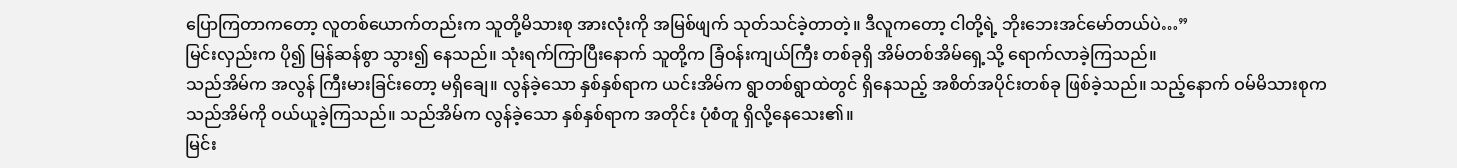ပြောကြတာကတော့ လူတစ်ယောက်တည်းက သူတို့မိသားစု အားလုံးကို အမြစ်ဖျက် သုတ်သင်ခဲ့တာတဲ့။ ဒီလူကတော့ ငါတို့ရဲ့ ဘိုးဘေးအင်မော်တယ်ပဲ…”
မြင်းလှည်းက ပို၍ မြန်ဆန်စွာ သွား၍ နေသည်။ သုံးရက်ကြာပြီးနောက် သူတို့က ခြံဝန်းကျယ်ကြီး တစ်ခုရှိ အိမ်တစ်အိမ်ရှေ့သို့ ရောက်လာခဲ့ကြသည်။
သည်အိမ်က အလွန် ကြီးမားခြင်းတော့ မရှိချေ။ လွန်ခဲ့သော နှစ်နှစ်ရာက ယင်းအိမ်က ရွာတစ်ရွာထဲတွင် ရှိနေသည့် အစိတ်အပိုင်းတစ်ခု ဖြစ်ခဲ့သည်။ သည့်နောက် ဝမ်မိသားစုက သည်အိမ်ကို ဝယ်ယူခဲ့ကြသည်။ သည်အိမ်က လွန်ခဲ့သော နှစ်နှစ်ရာက အတိုင်း ပုံစံတူ ရှိလို့နေသေး၏။
မြင်း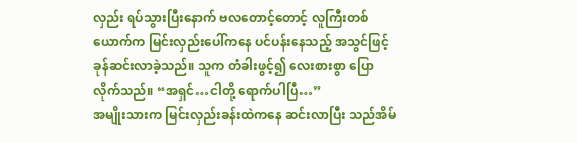လှည်း ရပ်သွားပြီးနောက် ဗလတောင့်တောင့် လူကြီးတစ်ယောက်က မြင်းလှည်းပေါ်ကနေ ပင်ပန်းနေသည့် အသွင်ဖြင့် ခုန်ဆင်းလာခဲ့သည်။ သူက တံခါးဖွင့်၍ လေးစားစွာ ပြောလိုက်သည်။ “အရှင်…ငါတို့ ရောက်ပါပြီ…”
အမျိုးသားက မြင်းလှည်းခန်းထဲကနေ ဆင်းလာပြီး သည်အိမ်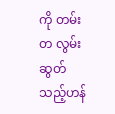ကို တမ်းတ လွမ်းဆွတ်သည့်ဟန်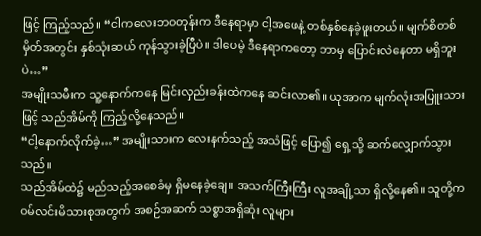ဖြင့် ကြည့်သည်။ “ငါကလေးဘဝတုန်းက ဒီနေရာမှာ ငါ့အဖေနဲ့ တစ်နှစ်နေခဲ့ဖူးတယ်။ မျက်စိတစ်မှိတ်အတွင်း နှစ်သုံးဆယ် ကုန်သွားခဲ့ပြီပဲ။ ဒါပေမဲ့ ဒီနေရာကတော့ ဘာမှ ပြောင်းလဲနေတာ မရှိဘူးပဲ…”
အမျိုးသမီးက သူ့နောက်ကနေ မြင်းလှည်းခန်းထဲကနေ ဆင်းလာ၏။ ယုအာက မျက်လုံးအပြူးသားဖြင့် သည်အိမ်ကို ကြည့်လို့နေသည်။
“ငါ့နောက်လိုက်ခဲ့…” အမျိုးသားက လေးနက်သည့် အသံဖြင့် ပြော၍ ရှေ့သို့ ဆက်လျှောက်သွားသည်။
သည်အိမ်ထဲ၌ မည်သည့်အစေခံမှ ရှိမနေခဲ့ချေ။ အသက်ကြီးကြီး လူအချို့သာ ရှိလို့နေ၏။ သူတို့က ဝမ်လင်းမိသားစုအတွက် အစဉ်အဆက် သစ္စာအရှိဆုံး လူများ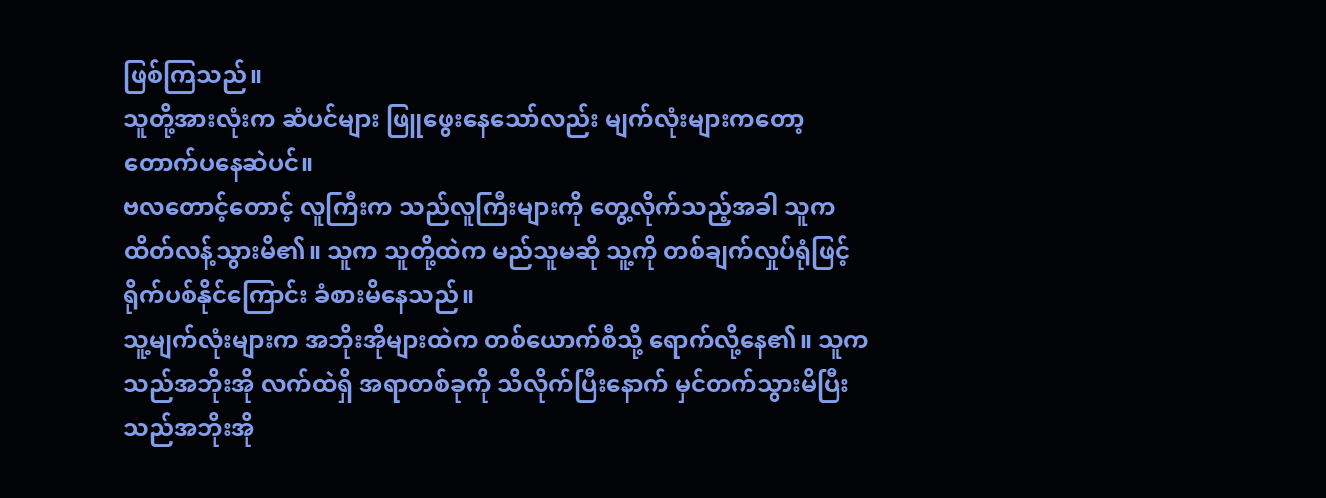ဖြစ်ကြသည်။
သူတို့အားလုံးက ဆံပင်များ ဖြူဖွေးနေသော်လည်း မျက်လုံးများကတော့ တောက်ပနေဆဲပင်။
ဗလတောင့်တောင့် လူကြီးက သည်လူကြီးများကို တွေ့လိုက်သည့်အခါ သူက ထိတ်လန့်သွားမိ၏။ သူက သူတို့ထဲက မည်သူမဆို သူ့ကို တစ်ချက်လှုပ်ရုံဖြင့် ရိုက်ပစ်နိုင်ကြောင်း ခံစားမိနေသည်။
သူ့မျက်လုံးများက အဘိုးအိုများထဲက တစ်ယောက်စီသို့ ရောက်လို့နေ၏။ သူက သည်အဘိုးအို လက်ထဲရှိ အရာတစ်ခုကို သိလိုက်ပြီးနောက် မှင်တက်သွားမိပြီး သည်အဘိုးအို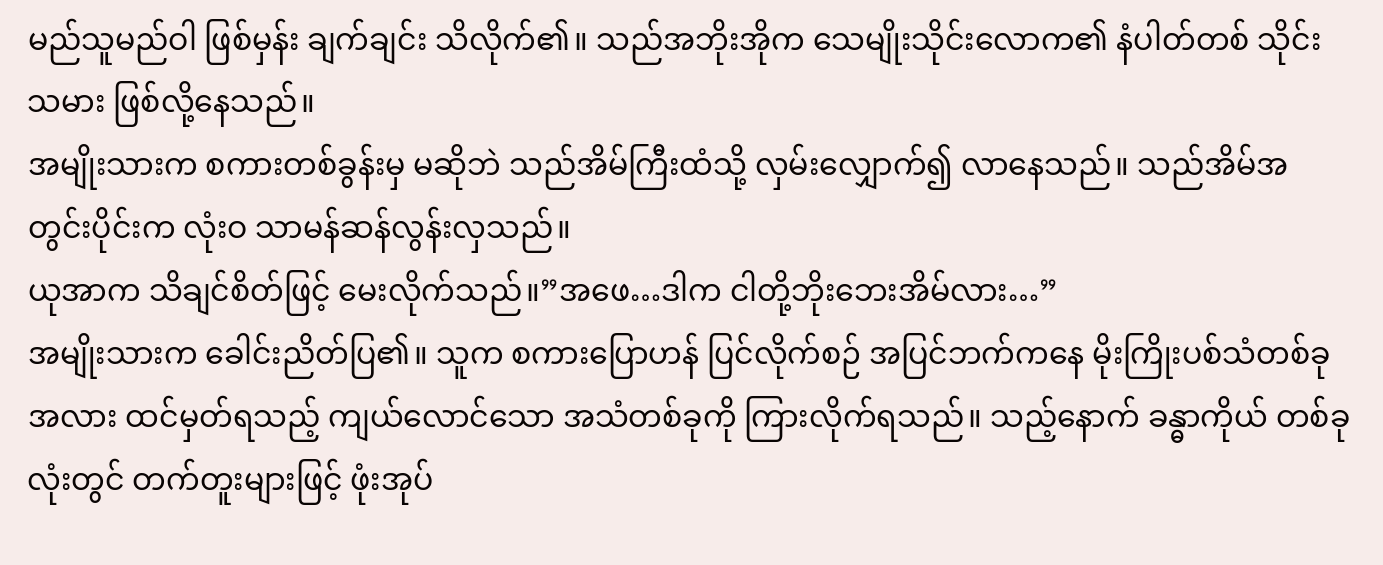မည်သူမည်ဝါ ဖြစ်မှန်း ချက်ချင်း သိလိုက်၏။ သည်အဘိုးအိုက သေမျိုးသိုင်းလောက၏ နံပါတ်တစ် သိုင်းသမား ဖြစ်လို့နေသည်။
အမျိုးသားက စကားတစ်ခွန်းမှ မဆိုဘဲ သည်အိမ်ကြီးထံသို့ လှမ်းလျှောက်၍ လာနေသည်။ သည်အိမ်အတွင်းပိုင်းက လုံးဝ သာမန်ဆန်လွန်းလှသည်။
ယုအာက သိချင်စိတ်ဖြင့် မေးလိုက်သည်။”အဖေ…ဒါက ငါတို့ဘိုးဘေးအိမ်လား…”
အမျိုးသားက ခေါင်းညိတ်ပြ၏။ သူက စကားပြောဟန် ပြင်လိုက်စဉ် အပြင်ဘက်ကနေ မိုးကြိုးပစ်သံတစ်ခု အလား ထင်မှတ်ရသည့် ကျယ်လောင်သော အသံတစ်ခုကို ကြားလိုက်ရသည်။ သည့်နောက် ခန္ဓာကိုယ် တစ်ခုလုံးတွင် တက်တူးများဖြင့် ဖုံးအုပ်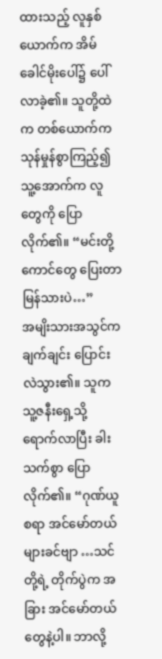ထားသည့် လူနှစ်ယောက်က အိမ်ခေါင်မိုးပေါ်၌ ပေါ်လာခဲ့၏။ သူတို့ထဲက တစ်ယောက်က သုန်မှုန်စွာကြည့်၍ သူ့အောက်က လူတွေကို ပြောလိုက်၏။ “မင်းတို့ကောင်တွေ ပြေးတာ မြန်သားပဲ…”
အမျိးသားအသွင်က ချက်ချင်း ပြောင်းလဲသွား၏။ သူက သူ့ဇနီးရှေ့သို့ ရောက်လာပြီး ခါးသက်စွာ ပြောလိုက်၏။ “ဂုဏ်ယူစရာ အင်မော်တယ်များခင်ဗျာ …သင်တို့ရဲ့ တိုက်ပွဲက အခြား အင်မော်တယ်တွေနဲ့ပါ။ ဘာလို့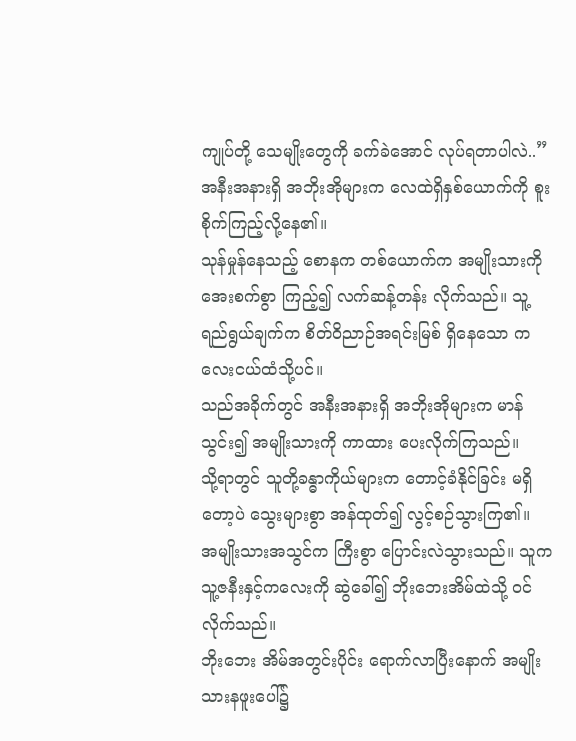ကျုပ်တို့ သေမျိုးတွေကို ခက်ခဲအောင် လုပ်ရတာပါလဲ..”
အနီးအနားရှိ အဘိုးအိုများက လေထဲရှိနှစ်ယောက်ကို စူးစိုက်ကြည့်လို့နေ၏။
သုန်မှုန်နေသည့် စောနက တစ်ယောက်က အမျိုးသားကို အေးစက်စွာ ကြည့်၍ လက်ဆန့်တန်း လိုက်သည်။ သူ့ ရည်ရွယ်ချက်က စိတ်ဝိညာဉ်အရင်းမြစ် ရှိနေသော ကလေးငယ်ထံသို့ပင်။
သည်အခိုက်တွင် အနီးအနားရှိ အဘိုးအိုများက မာန်သွင်း၍ အမျိုးသားကို ကာထား ပေးလိုက်ကြသည်။
သို့ရာတွင် သူတို့ခန္ဓာကိုယ်များက တောင့်ခံနိုင်ခြင်း မရှိတော့ပဲ သွေးများစွာ အန်ထုတ်၍ လွင့်စဉ်သွားကြ၏။
အမျိုးသားအသွင်က ကြီးစွာ ပြောင်းလဲသွားသည်။ သူက သူ့ဇနီးနှင့်ကလေးကို ဆွဲခေါ်၍ ဘိုးဘေးအိမ်ထဲသို့ ဝင်လိုက်သည်။
ဘိုးဘေး အိမ်အတွင်းပိုင်း ရောက်လာပြီးနောက် အမျိုးသားနဖူးပေါ်၌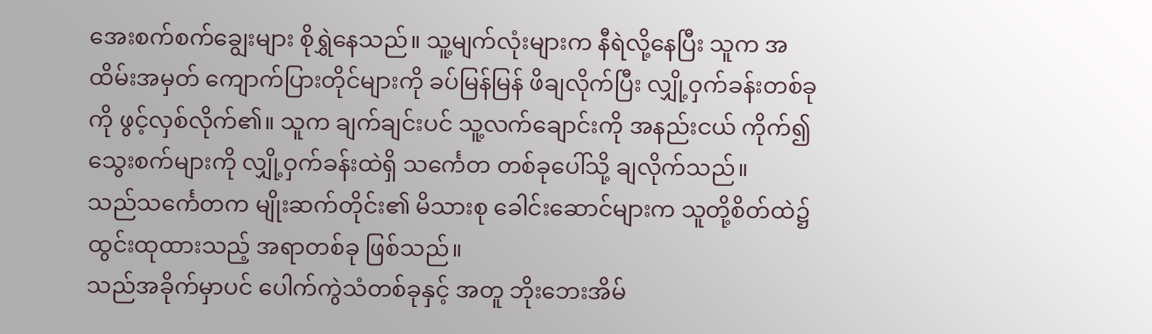အေးစက်စက်ချွေးများ စိုရွှဲနေသည်။ သူ့မျက်လုံးများက နီရဲလို့နေပြီး သူက အထိမ်းအမှတ် ကျောက်ပြားတိုင်များကို ခပ်မြန်မြန် ဖိချလိုက်ပြီး လျှို့ဝှက်ခန်းတစ်ခုကို ဖွင့်လှစ်လိုက်၏။ သူက ချက်ချင်းပင် သူ့လက်ချောင်းကို အနည်းငယ် ကိုက်၍ သွေးစက်များကို လျှို့ဝှက်ခန်းထဲရှိ သင်္ကေတ တစ်ခုပေါ်သို့ ချလိုက်သည်။
သည်သင်္ကေတက မျိုးဆက်တိုင်း၏ မိသားစု ခေါင်းဆောင်များက သူတို့စိတ်ထဲ၌ ထွင်းထုထားသည့် အရာတစ်ခု ဖြစ်သည်။
သည်အခိုက်မှာပင် ပေါက်ကွဲသံတစ်ခုနှင့် အတူ ဘိုးဘေးအိမ်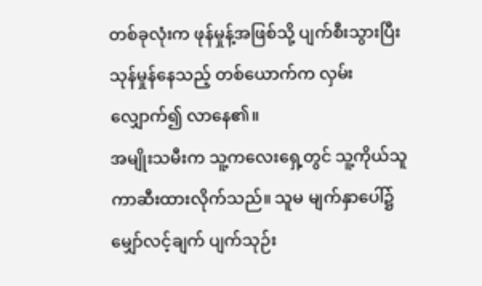တစ်ခုလုံးက ဖုန်မှုန့်အဖြစ်သို့ ပျက်စီးသွားပြီး သုန်မှုန်နေသည့် တစ်ယောက်က လှမ်းလျှောက်၍ လာနေ၏။
အမျိုးသမီးက သူ့ကလေးရှေ့တွင် သူ့ကိုယ်သူ ကာဆီးထားလိုက်သည်။ သူမ မျက်နှာပေါ်၌ မျှော်လင့်ချက် ပျက်သုဉ်း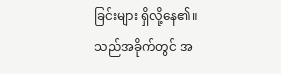ခြင်းများ ရှိလို့နေ၏။
သည်အခိုက်တွင် အ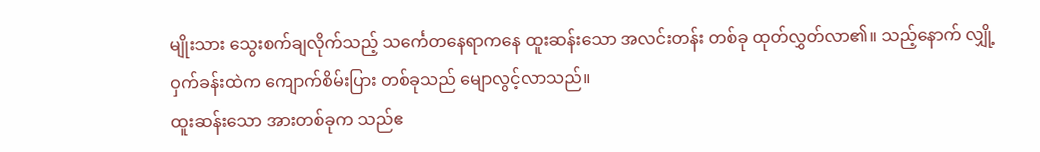မျိုးသား သွေးစက်ချလိုက်သည့် သင်္ကေတနေရာကနေ ထူးဆန်းသော အလင်းတန်း တစ်ခု ထုတ်လွှတ်လာ၏။ သည့်နောက် လျှို့ဝှက်ခန်းထဲက ကျောက်စိမ်းပြား တစ်ခုသည် မျောလွင့်လာသည်။
ထူးဆန်းသော အားတစ်ခုက သည်ဧ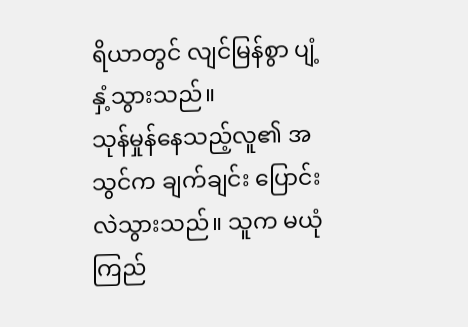ရိယာတွင် လျင်မြန်စွာ ပျံ့နှံ့သွားသည်။
သုန်မှုန်နေသည့်လူ၏ အသွင်က ချက်ချင်း ပြောင်းလဲသွားသည်။ သူက မယုံကြည်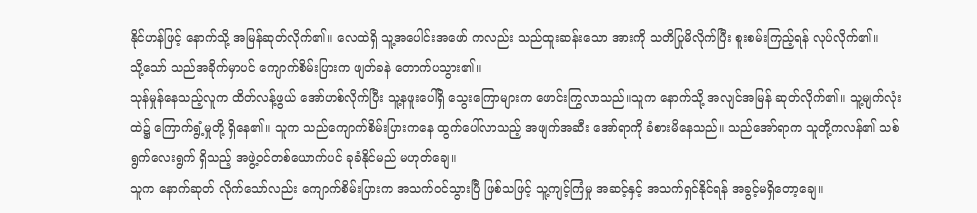နိုင်ဟန်ဖြင့် နောက်သို့ အမြန်ဆုတ်လိုက်၏။ လေထဲရှိ သူ့အပေါင်းအဖော် ကလည်း သည်ထူးဆန်းသော အားကို သတိပြုမိလိုက်ပြီး စူးစမ်းကြည့်ရန် လုပ်လိုက်၏။
သို့သော် သည်အခိုက်မှာပင် ကျောက်စိမ်းပြားက ဖျတ်ခနဲ တောက်ပသွား၏။
သုန်မှုန်နေသည့်လူက ထိတ်လန့်ဖွယ် အော်ဟစ်လိုက်ပြီး သူ့နဖူးပေါ်ရှိ သွေးကြောများက ဖောင်းကြွလာသည်။သူက နောက်သို့ အလျင်အမြန် ဆုတ်လိုက်၏။ သူ့မျက်လုံးထဲ၌ ကြောက်ရွံ့မှုတို့ ရှိနေ၏။ သူက သည်ကျောက်စိမ်းပြားကနေ ထွက်ပေါ်လာသည့် အဖျက်အဆီး အော်ရာကို ခံစားမိနေသည်။ သည်အော်ရာက သူတို့ကလန်၏ သစ်ရွက်လေးရွက် ရှိသည့် အဖွဲ့ဝင်တစ်ယောက်ပင် ခုခံနိုင်မည် မဟုတ်ချေ။
သူက နောက်ဆုတ် လိုက်သော်လည်း ကျောက်စိမ်းပြားက အသက်ဝင်သွားပြီ ဖြစ်သဖြင့် သူ့ကျင့်ကြံမှု အဆင့်နှင့် အသက်ရှင်နိုင်ရန် အခွင့်မရှိတော့ချေ။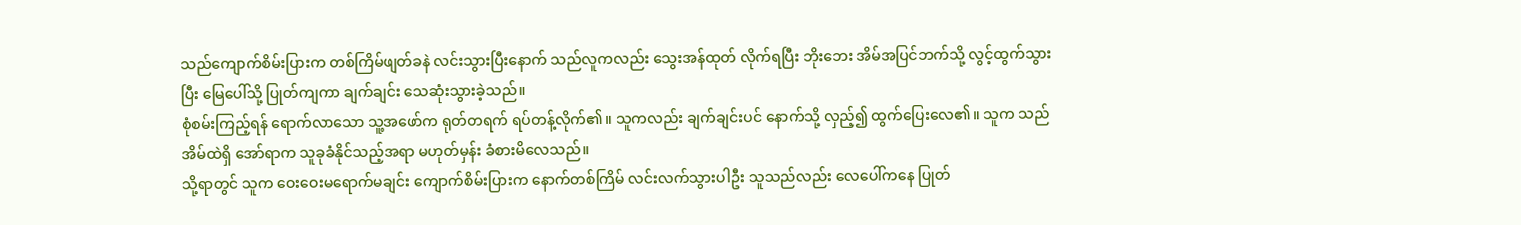သည်ကျောက်စိမ်းပြားက တစ်ကြိမ်ဖျတ်ခနဲ လင်းသွားပြီးနောက် သည်လူကလည်း သွေးအန်ထုတ် လိုက်ရပြီး ဘိုးဘေး အိမ်အပြင်ဘက်သို့ လွင့်ထွက်သွားပြီး မြေပေါ်သို့ ပြုတ်ကျကာ ချက်ချင်း သေဆုံးသွားခဲ့သည်။
စုံစမ်းကြည့်ရန် ရောက်လာသော သူ့အဖော်က ရုတ်တရက် ရပ်တန့်လိုက်၏။ သူကလည်း ချက်ချင်းပင် နောက်သို့ လှည့်၍ ထွက်ပြေးလေ၏။ သူက သည်အိမ်ထဲရှိ အော်ရာက သူခုခံနိုင်သည့်အရာ မဟုတ်မှန်း ခံစားမိလေသည်။
သို့ရာတွင် သူက ဝေးဝေးမရောက်မချင်း ကျောက်စိမ်းပြားက နောက်တစ်ကြိမ် လင်းလက်သွားပါဦး သူသည်လည်း လေပေါ်ကနေ ပြုတ်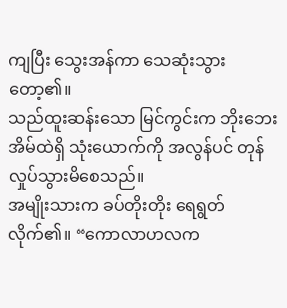ကျပြီး သွေးအန်ကာ သေဆုံးသွားတော့၏။
သည်ထူးဆန်းသော မြင်ကွင်းက ဘိုးဘေးအိမ်ထဲရှိ သုံးယောက်ကို အလွန်ပင် တုန်လှုပ်သွားမိစေသည်။
အမျိုးသားက ခပ်တိုးတိုး ရေရွတ်လိုက်၏။ “ကောလာဟလက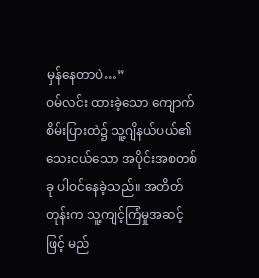မှန်နေတာပဲ…”
ဝမ်လင်း ထားခဲ့သော ကျောက်စိမ်းပြားထဲ၌ သူ့ဂျိနယ်ပယ်၏ သေးငယ်သော အပိုင်းအစတစ်ခု ပါဝင်နေခဲ့သည်။ အတိတ်တုန်းက သူ့ကျင့်ကြံမှုအဆင့်ဖြင့် မည်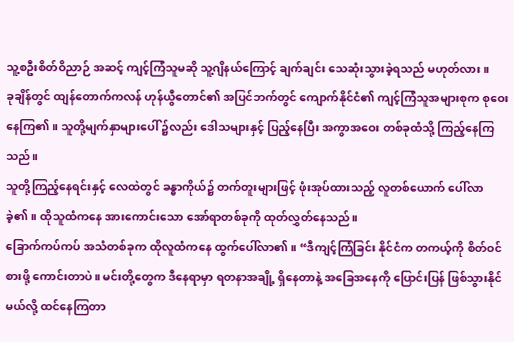သူ့စဦးစိတ်ဝိညာဉ် အဆင့် ကျင့်ကြံသူမဆို သူ့ဂျိနယ်ကြောင့် ချက်ချင်း သေဆုံးသွားခဲ့ရသည် မဟုတ်လား။
ခုချိန်တွင် ထျန်တောက်ကလန် ဟုန်ယွီတောင်၏ အပြင်ဘက်တွင် ကျောက်နိုင်ငံ၏ ကျင့်ကြံသူအများစုက စုဝေးနေကြ၏။ သူတို့မျက်နှာများပေါ် ၌လည်း ဒေါသများနှင့် ပြည့်နေပြီး အကွာအဝေး တစ်ခုထံသို့ ကြည့်နေကြသည်။
သူတို့ကြည့်နေရင်းနှင့် လေထဲတွင် ခန္ဓာကိုယ်၌ တက်တူးများဖြင့် ဖုံးအုပ်ထားသည့် လူတစ်ယောက် ပေါ်လာခဲ့၏။ ထိုသူထံကနေ အားကောင်းသော အော်ရာတစ်ခုကို ထုတ်လွှတ်နေသည်။
ခြောက်ကပ်ကပ် အသံတစ်ခုက ထိုလူထံကနေ ထွက်ပေါ်လာ၏။ “ဒီကျင့်ကြံခြင်း နိုင်ငံက တကယ့်ကို စိတ်ဝင်စားဖို့ ကောင်းတာပဲ။ မင်းတို့တွေက ဒီနေရာမှာ ရတနာအချို့ ရှိနေတာနဲ့ အခြေအနေကို ပြောင်းပြန် ဖြစ်သွားနိုင်မယ်လို့ ထင်နေကြတာ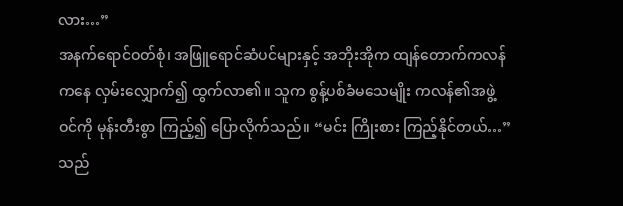လား…”
အနက်ရောင်ဝတ်စုံ၊ အဖြူရောင်ဆံပင်များနှင့် အဘိုးအိုက ထျန်တောက်ကလန် ကနေ လှမ်းလျှောက်၍ ထွက်လာ၏။ သူက စွန့်ပစ်ခံမသေမျိုး ကလန်၏အဖွဲ့ဝင်ကို မုန်းတီးစွာ ကြည့်၍ ပြောလိုက်သည်။ “မင်း ကြိုးစား ကြည့်နိုင်တယ်…”
သည်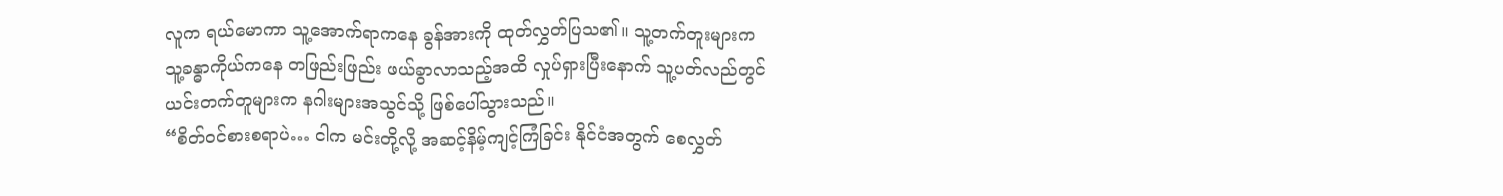လူက ရယ်မောကာ သူ့အောက်ရာကနေ ခွန်အားကို ထုတ်လွှတ်ပြသ၏။ သူ့တက်တူးများက သူ့ခန္ဓာကိုယ်ကနေ တဖြည်းဖြည်း ဖယ်ခွာလာသည့်အထိ လှုပ်ရှားပြီးနောက် သူ့ပတ်လည်တွင် ယင်းတက်တူများက နဂါးများအသွင်သို့ ဖြစ်ပေါ်သွားသည်။
“စိတ်ဝင်စားစရာပဲ… ငါက မင်းတို့လို့ အဆင့်နိမ့်ကျင့်ကြံခြင်း နိုင်ငံအတွက် စေလွှတ်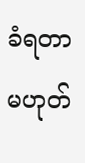ခံရတာ မဟုတ်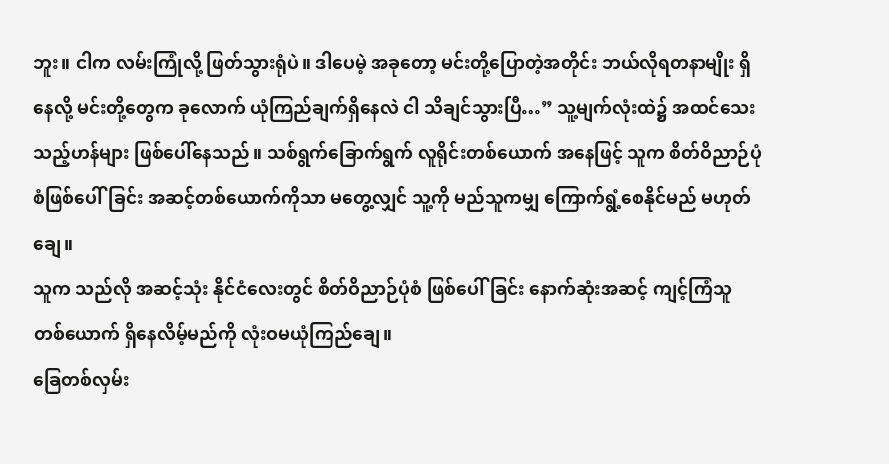ဘူး။ ငါက လမ်းကြုံလို့ ဖြတ်သွားရုံပဲ။ ဒါပေမဲ့ အခုတော့ မင်းတို့ပြောတဲ့အတိုင်း ဘယ်လိုရတနာမျိုး ရှိနေလို့ မင်းတို့တွေက ခုလောက် ယုံကြည်ချက်ရှိနေလဲ ငါ သိချင်သွားပြီ…” သူ့မျက်လုံးထဲ၌ အထင်သေးသည့်ဟန်များ ဖြစ်ပေါ်နေသည်။ သစ်ရွက်ခြောက်ရွက် လူရိုင်းတစ်ယောက် အနေဖြင့် သူက စိတ်ဝိညာဉ်ပုံစံဖြစ်ပေါ်ခြင်း အဆင့်တစ်ယောက်ကိုသာ မတွေ့လျှင် သူ့ကို မည်သူကမျှ ကြောက်ရွံ့စေနိုင်မည် မဟုတ်ချေ။
သူက သည်လို အဆင့်သုံး နိုင်ငံလေးတွင် စိတ်ဝိညာဉ်ပုံစံ ဖြစ်ပေါ်ခြင်း နောက်ဆုံးအဆင့် ကျင့်ကြံသူ တစ်ယောက် ရှိနေလိမ့်မည်ကို လုံးဝမယုံကြည်ချေ။
ခြေတစ်လှမ်း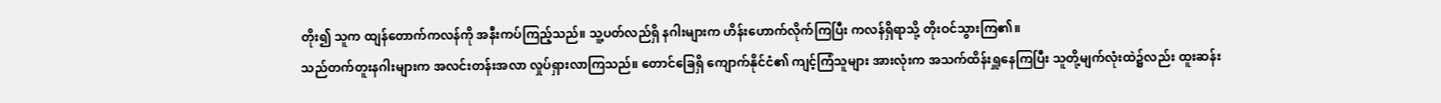တိုး၍ သူက ထျန်တောက်ကလန်ကို အနီးကပ်ကြည့်သည်။ သူ့ပတ်လည်ရှိ နဂါးများက ဟိန်းဟောက်လိုက်ကြပြီး ကလန်ရှိရာသို့ တိုးဝင်သွားကြ၏။
သည်တက်တူးနဂါးများက အလင်းတန်းအလာ လှုပ်ရှားလာကြသည်။ တောင်ခြေရှိ ကျောက်နိုင်ငံ၏ ကျင့်ကြံသူများ အားလုံးက အသက်ထိန်းရှူနေကြပြီး သူတို့မျက်လုံးထဲ၌လည်း ထူးဆန်း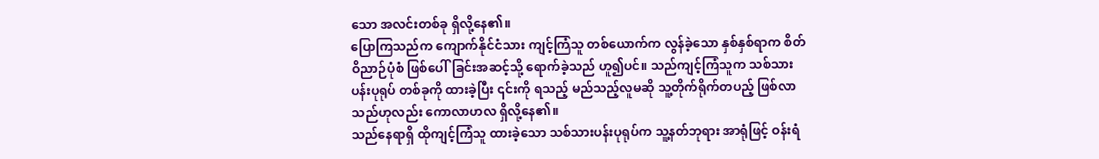သော အလင်းတစ်ခု ရှိလို့နေ၏။
ပြောကြသည်က ကျောက်နိုင်ငံသား ကျင့်ကြံသူ တစ်ယောက်က လွန်ခဲ့သော နှစ်နှစ်ရာက စိတ်ဝိညာဉ်ပုံစံ ဖြစ်ပေါ်ခြင်းအဆင့်သို့ ရောက်ခဲ့သည် ဟူ၍ပင်။ သည်ကျင့်ကြံသူက သစ်သားပန်းပုရုပ် တစ်ခုကို ထားခဲ့ပြီး ၎င်းကို ရသည့် မည်သည့်လူမဆို သူ့တိုက်ရိုက်တပည့် ဖြစ်လာသည်ဟုလည်း ကောလာဟလ ရှိလို့နေ၏။
သည်နေရာရှိ ထိုကျင့်ကြံသူ ထားခဲ့သော သစ်သားပန်းပုရုပ်က သူ့နတ်ဘုရား အာရုံဖြင့် ဝန်းရံ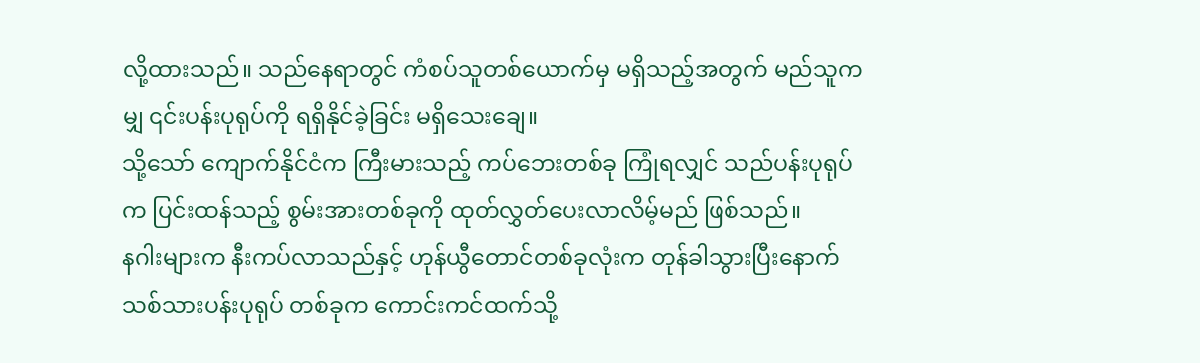လို့ထားသည်။ သည်နေရာတွင် ကံစပ်သူတစ်ယောက်မှ မရှိသည့်အတွက် မည်သူကမျှ ၎င်းပန်းပုရုပ်ကို ရရှိနိုင်ခဲ့ခြင်း မရှိသေးချေ။
သို့သော် ကျောက်နိုင်ငံက ကြီးမားသည့် ကပ်ဘေးတစ်ခု ကြုံရလျှင် သည်ပန်းပုရုပ်က ပြင်းထန်သည့် စွမ်းအားတစ်ခုကို ထုတ်လွှတ်ပေးလာလိမ့်မည် ဖြစ်သည်။
နဂါးများက နီးကပ်လာသည်နှင့် ဟုန်ယွီတောင်တစ်ခုလုံးက တုန်ခါသွားပြီးနောက် သစ်သားပန်းပုရုပ် တစ်ခုက ကောင်းကင်ထက်သို့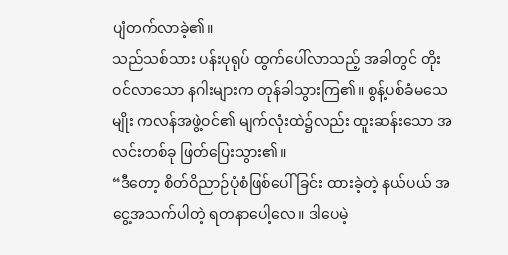ပျံတက်လာခဲ့၏။
သည်သစ်သား ပန်းပုရုပ် ထွက်ပေါ်လာသည့် အခါတွင် တိုးဝင်လာသော နဂါးများက တုန်ခါသွားကြ၏။ စွန့်ပစ်ခံမသေမျိုး ကလန်အဖွဲ့ဝင်၏ မျက်လုံးထဲ၌လည်း ထူးဆန်းသော အလင်းတစ်ခု ဖြတ်ပြေးသွား၏။
“ဒီတော့ စိတ်ဝိညာဉ်ပုံစံဖြစ်ပေါ်ခြင်း ထားခဲ့တဲ့ နယ်ပယ် အငွေ့အသက်ပါတဲ့ ရတနာပေါ့လေ။ ဒါပေမဲ့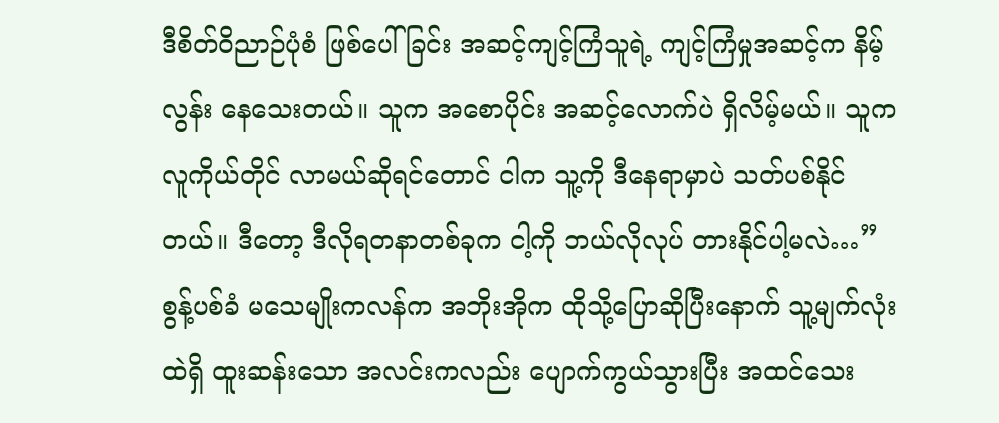ဒီစိတ်ဝိညာဉ်ပုံစံ ဖြစ်ပေါ်ခြင်း အဆင့်ကျင့်ကြံသူရဲ့ ကျင့်ကြံမှုအဆင့်က နိမ့်လွန်း နေသေးတယ်။ သူက အစောပိုင်း အဆင့်လောက်ပဲ ရှိလိမ့်မယ်။ သူက လူကိုယ်တိုင် လာမယ်ဆိုရင်တောင် ငါက သူ့ကို ဒီနေရာမှာပဲ သတ်ပစ်နိုင်တယ်။ ဒီတော့ ဒီလိုရတနာတစ်ခုက ငါ့ကို ဘယ်လိုလုပ် တားနိုင်ပါ့မလဲ…”
စွန့်ပစ်ခံ မသေမျိုးကလန်က အဘိုးအိုက ထိုသို့ပြောဆိုပြီးနောက် သူ့မျက်လုံးထဲရှိ ထူးဆန်းသော အလင်းကလည်း ပျောက်ကွယ်သွားပြီး အထင်သေး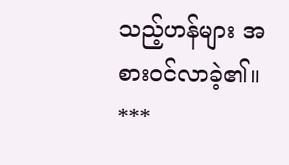သည့်ဟန်များ အစားဝင်လာခဲ့၏။
***